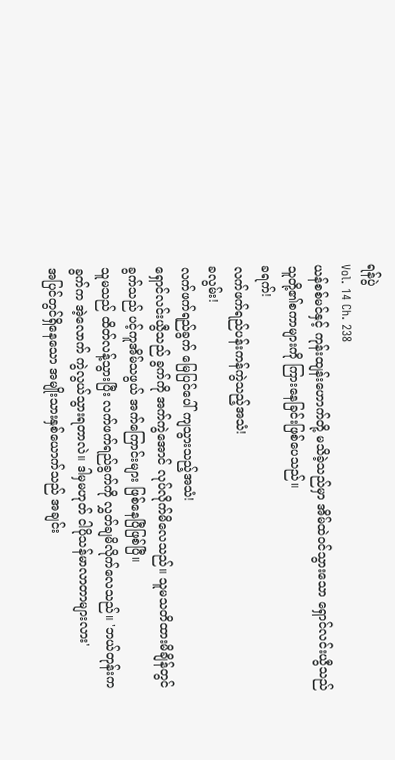ရန်ပွဲ
Vol. 14 Ch. 238
ယန်စစ်မင်နှင့် ကုန်းထျန်းဟောက်တို့ မသိခဲ့သည်မှာ အိမ်ထဲဝင်သွားသော ရှောင်လင်းယွီသည် သူတို့၏စကာများကို ကြားနေခြင်းဖြစ်ပေသည်။
ခရက်!
လက်ဖက်ရည်ပန်းကန်ကွဲသည့်အသံ!
ခလွမ်း!
လက်ဖက်ရည်ခွက် မြေပြင်ပေါ် ကျသွားသည့်အသံ!
ရှောင်လင်းယွီသည် ခွက်ကို အက်ကွဲအောင် လုပ်လိုက်မိလေသည်။ သူမသတိထားမိချိန်တွင် ခွက်သည် ပင့်ကူအိမ်သဖွယ် အက်ကြောင်းများ ဖြစ်နေပြီဖြစ်ပြီ။
သူမသည် ထိတ်လန့်သွားပြီး လက်ဖက်ရည်ခွက်ကို လွှတ်ချမိလိုက်လေသည်။ 'ဘယ်တုန်းကခွက်က အဲ့လောက် ကွဲလွယ်သွားရတာလဲ။ ဒါမှမဟုတ် ငါပိုသန်မာလာတာများလား'
အပြင်တွင်ရှိနေသော အမျိုးသားနှစ်ယောက်သည် အချင်း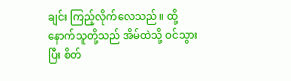ချင်း ကြည့်လိုက်လေသည်။ ထို့နောက်သူတို့သည် အိမ်ထဲသို့ ဝင်သွားပြီး စိတ်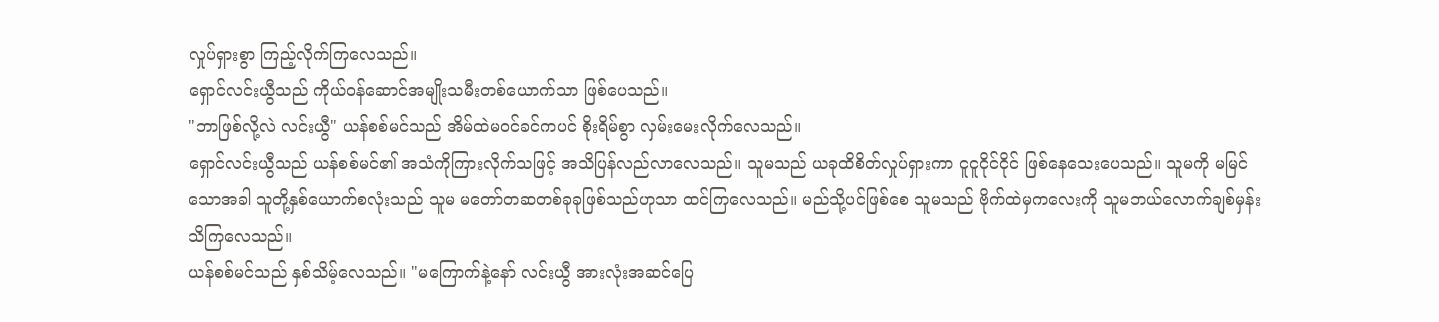လှုပ်ရှားစွာ ကြည့်လိုက်ကြလေသည်။
ရှောင်လင်းယွီသည် ကိုယ်ဝန်ဆောင်အမျိုးသမီးတစ်ယောက်သာ ဖြစ်ပေသည်။
"ဘာဖြစ်လို့လဲ လင်းယွီ" ယန်စစ်မင်သည် အိမ်ထဲမဝင်ခင်ကပင် စိုးရိမ်စွာ လှမ်းမေးလိုက်လေသည်။
ရှောင်လင်းယွီသည် ယန်စစ်မင်၏ အသံကိုကြားလိုက်သဖြင့် အသိပြန်လည်လာလေသည်။ သူမသည် ယခုထိစိတ်လှုပ်ရှားကာ ငူငူငိုင်ငိုင် ဖြစ်နေသေးပေသည်။ သူမကို မမြင်သောအခါ သူတို့နှစ်ယောက်စလုံးသည် သူမ မတော်တဆတစ်ခုခုဖြစ်သည်ဟုသာ ထင်ကြလေသည်။ မည်သို့ပင်ဖြစ်စေ သူမသည် ဗိုက်ထဲမှကလေးကို သူမဘယ်လောက်ချစ်မှန်း သိကြလေသည်။
ယန်စစ်မင်သည် နှစ်သိမ့်လေသည်။ "မကြောက်နဲ့နော် လင်းယွီ အားလုံးအဆင်ပြေ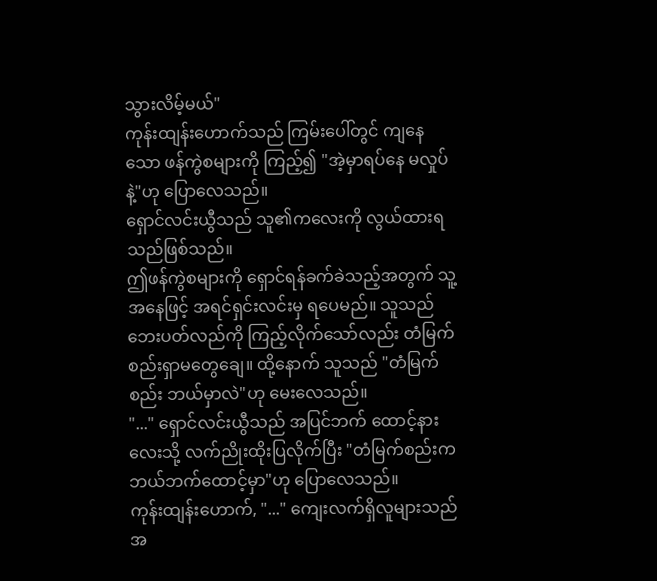သွားလိမ့်မယ်"
ကုန်းထျန်းဟောက်သည် ကြမ်းပေါ်တွင် ကျနေသော ဖန်ကွဲစများကို ကြည့်၍ "အဲ့မှာရပ်နေ မလှုပ်နဲ့"ဟု ပြောလေသည်။
ရှောင်လင်းယွီသည် သူ၏ကလေးကို လွယ်ထားရသည်ဖြစ်သည်။
ဤဖန်ကွဲစများကို ရှောင်ရန်ခက်ခဲသည့်အတွက် သူ့အနေဖြင့် အရင်ရှင်းလင်းမှ ရပေမည်။ သူသည် ဘေးပတ်လည်ကို ကြည့်လိုက်သော်လည်း တံမြက်စည်းရှာမတွေချေ။ ထို့နောက် သူသည် "တံမြက်စည်း ဘယ်မှာလဲ"ဟု မေးလေသည်။
"..." ရှောင်လင်းယွီသည် အပြင်ဘက် ထောင့်နားလေးသို့ လက်ညိုးထိုးပြလိုက်ပြီး "တံမြက်စည်းက ဘယ်ဘက်ထောင့်မှာ"ဟု ပြောလေသည်။
ကုန်းထျန်းဟောက်, "..." ကျေးလက်ရှိလူများသည် အ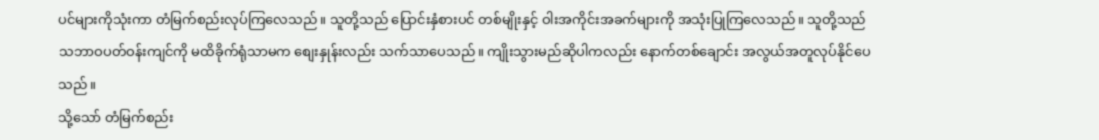ပင်များကိုသုံးကာ တံမြက်စည်းလုပ်ကြလေသည်။ သူတို့သည် ပြောင်းနှံစားပင် တစ်မျိုးနှင့် ဝါးအကိုင်းအခက်များကို အသုံးပြုကြလေသည်။ သူတို့သည် သဘာဝပတ်ဝန်းကျင်ကို မထိခိုက်ရုံသာမက စျေးနှုန်းလည်း သက်သာပေသည်။ ကျိုးသွားမည်ဆိုပါကလည်း နောက်တစ်ချောင်း အလွယ်အတူလုပ်နိုင်ပေသည်။
သို့သော် တံမြက်စည်း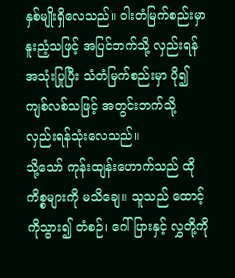နှစ်မျိုးရှိလေသည်။ ဝါးတံမြက်စည်းမှာ နူးညံ့သဖြင့် အပြင်ဘက်သို့ လှည်းရန်အသုံးပြုပြီး သံတံမြက်စည်းမှာ ပို၍ကျစ်လစ်သဖြင့် အတွင်းဘက်သို့ လှည်းရန်သုံးလေသည်။
သို့သော် ကုန်းထျန်းဟောက်သည် ထိုကိစ္စများကို မသိချေ။ သူသည် ထောင့်ကိုသွား၍ တံစဉ်၊ ဂေါ်ပြားနှင့် လွှတို့ကို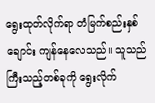ရွေးထုတ်လိုက်ရာ တံမြက်စည်းနှစ်ချောင်း ကျန်နေလေသည်။ သူသည်ကြီးသည့်တစ်ခုကို ရွေးလိုက်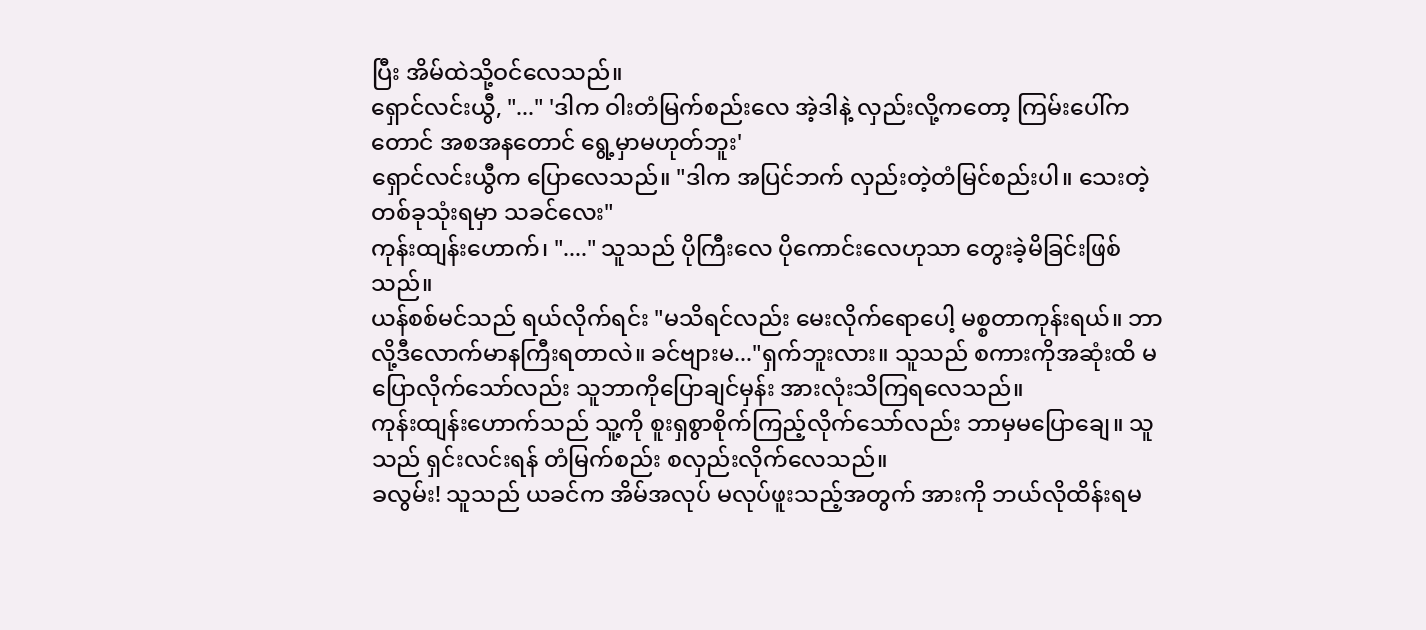ပြီး အိမ်ထဲသို့ဝင်လေသည်။
ရှောင်လင်းယွီ, "..." 'ဒါက ဝါးတံမြက်စည်းလေ အဲ့ဒါနဲ့ လှည်းလို့ကတော့ ကြမ်းပေါ်ကတောင် အစအနတောင် ရွေ့မှာမဟုတ်ဘူး'
ရှောင်လင်းယွီက ပြောလေသည်။ "ဒါက အပြင်ဘက် လှည်းတဲ့တံမြင်စည်းပါ။ သေးတဲ့တစ်ခုသုံးရမှာ သခင်လေး"
ကုန်းထျန်းဟောက်၊ "...." သူသည် ပိုကြီးလေ ပိုကောင်းလေဟုသာ တွေးခဲ့မိခြင်းဖြစ်သည်။
ယန်စစ်မင်သည် ရယ်လိုက်ရင်း "မသိရင်လည်း မေးလိုက်ရောပေါ့ မစ္စတာကုန်းရယ်။ ဘာလို့ဒီလောက်မာနကြီးရတာလဲ။ ခင်ဗျားမ..."ရှက်ဘူးလား။ သူသည် စကားကိုအဆုံးထိ မပြောလိုက်သော်လည်း သူဘာကိုပြောချင်မှန်း အားလုံးသိကြရလေသည်။
ကုန်းထျန်းဟောက်သည် သူ့ကို စူးရှစွာစိုက်ကြည့်လိုက်သော်လည်း ဘာမှမပြောချေ။ သူသည် ရှင်းလင်းရန် တံမြက်စည်း စလှည်းလိုက်လေသည်။
ခလွမ်း! သူသည် ယခင်က အိမ်အလုပ် မလုပ်ဖူးသည့်အတွက် အားကို ဘယ်လိုထိန်းရမ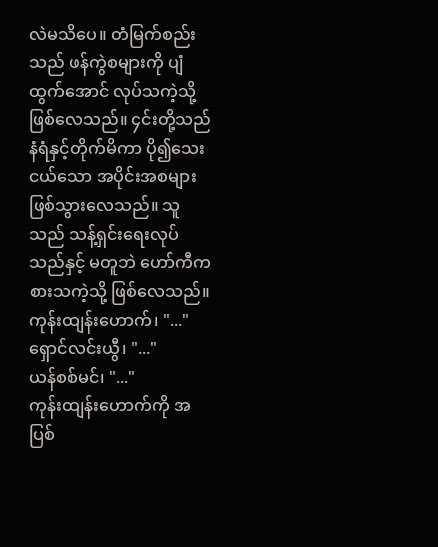လဲမသိပေ။ တံမြက်စည်းသည် ဖန်ကွဲစများကို ပျံထွက်အောင် လုပ်သကဲ့သို့ ဖြစ်လေသည်။ ၄င်းတို့သည် နံရံနှင့်တိုက်မိကာ ပို၍သေးငယ်သော အပိုင်းအစများဖြစ်သွားလေသည်။ သူသည် သန့်ရှင်းရေးလုပ်သည်နှင့် မတူဘဲ ဟော်ကီကစားသကဲ့သို့ ဖြစ်လေသည်။
ကုန်းထျန်းဟောက်၊ "..."
ရှောင်လင်းယွီ၊ "..."
ယန်စစ်မင်၊ "..."
ကုန်းထျန်းဟောက်ကို အပြစ်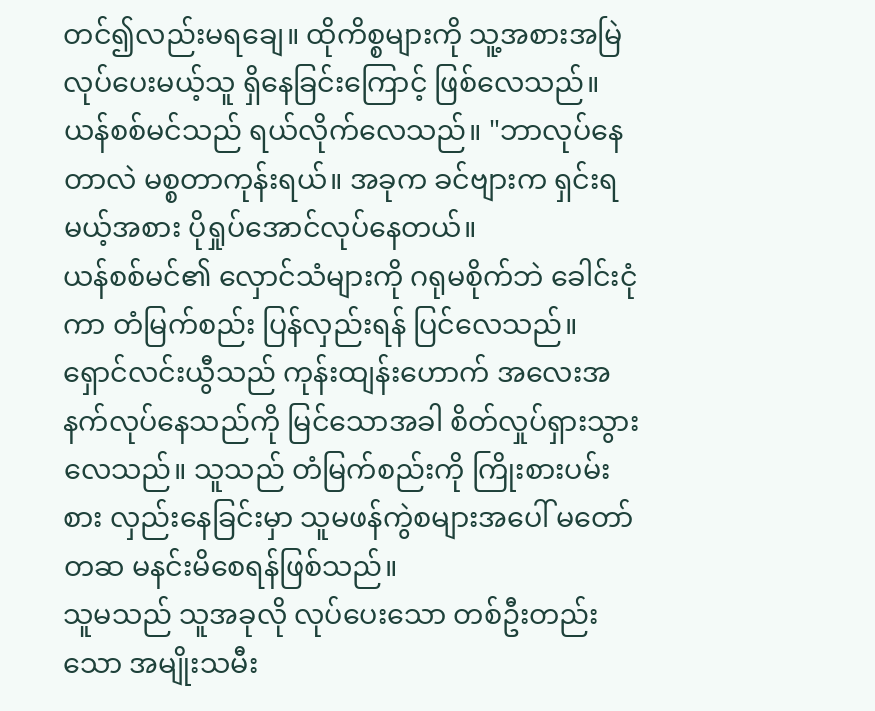တင်၍လည်းမရချေ။ ထိုကိစ္စများကို သူ့အစားအမြဲ လုပ်ပေးမယ့်သူ ရှိနေခြင်းကြောင့် ဖြစ်လေသည်။
ယန်စစ်မင်သည် ရယ်လိုက်လေသည်။ "ဘာလုပ်နေတာလဲ မစ္စတာကုန်းရယ်။ အခုက ခင်ဗျားက ရှင်းရမယ့်အစား ပိုရှုပ်အောင်လုပ်နေတယ်။
ယန်စစ်မင်၏ လှောင်သံများကို ဂရုမစိုက်ဘဲ ခေါင်းငုံကာ တံမြက်စည်း ပြန်လှည်းရန် ပြင်လေသည်။
ရှောင်လင်းယွီသည် ကုန်းထျန်းဟောက် အလေးအနက်လုပ်နေသည်ကို မြင်သောအခါ စိတ်လှုပ်ရှားသွားလေသည်။ သူသည် တံမြက်စည်းကို ကြိုးစားပမ်းစား လှည်းနေခြင်းမှာ သူမဖန်ကွဲစများအပေါ် မတော်တဆ မနင်းမိစေရန်ဖြစ်သည်။
သူမသည် သူအခုလို လုပ်ပေးသော တစ်ဦးတည်းသော အမျိုးသမီး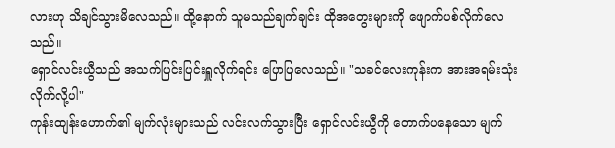လားဟု သိချင်သွားမိလေသည်။ ထို့နောက် သူမသည်ချက်ချင်း ထိုအတွေးများကို ဖျောက်ပစ်လိုက်လေသည်။
ရှောင်လင်းယွီသည် အသက်ပြင်းပြင်းရှူလိုက်ရင်း ပြောပြလေသည်။ "သခင်လေးကုန်းက အားအရမ်းသုံးလိုက်လို့ပါ"
ကုန်းထျန်းဟောက်၏ မျက်လုံးများသည် လင်းလက်သွားပြီး ရှောင်လင်းယွီကို တောက်ပနေသော မျက်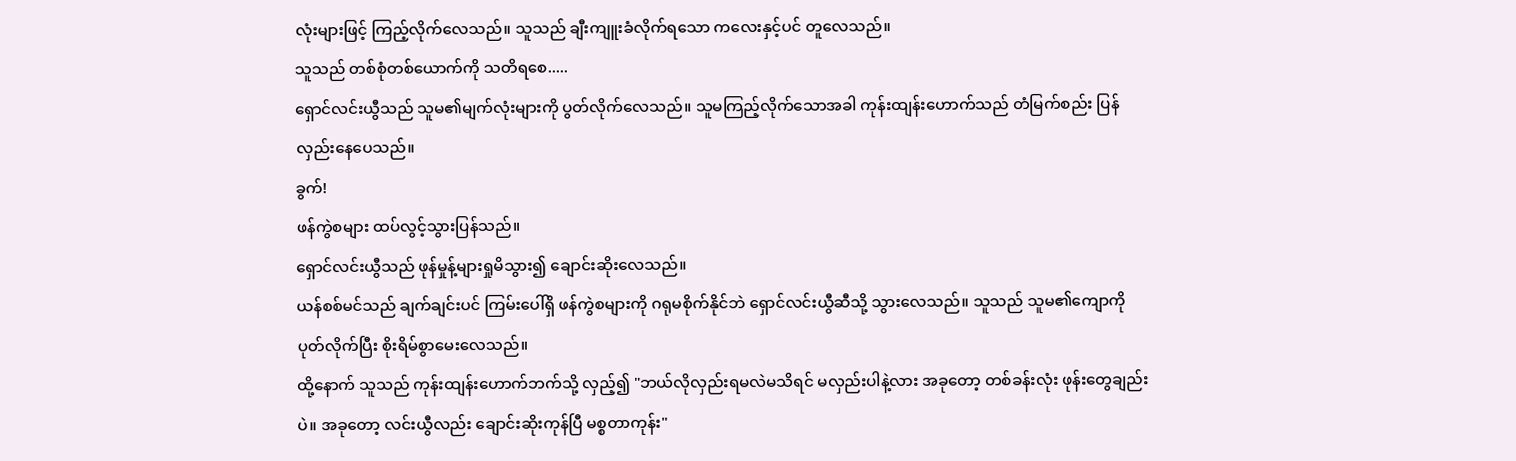လုံးများဖြင့် ကြည့်လိုက်လေသည်။ သူသည် ချီးကျူးခံလိုက်ရသော ကလေးနှင့်ပင် တူလေသည်။
သူသည် တစ်စုံတစ်ယောက်ကို သတိရစေ.....
ရှောင်လင်းယွီသည် သူမ၏မျက်လုံးများကို ပွတ်လိုက်လေသည်။ သူမကြည့်လိုက်သောအခါ ကုန်းထျန်းဟောက်သည် တံမြက်စည်း ပြန်လှည်းနေပေသည်။
ခွက်!
ဖန်ကွဲစများ ထပ်လွင့်သွားပြန်သည်။
ရှောင်လင်းယွီသည် ဖုန်မှုန့်များရှုမိသွား၍ ချောင်းဆိုးလေသည်။
ယန်စစ်မင်သည် ချက်ချင်းပင် ကြမ်းပေါ်ရှိ ဖန်ကွဲစများကို ဂရုမစိုက်နိုင်ဘဲ ရှောင်လင်းယွီဆီသို့ သွားလေသည်။ သူသည် သူမ၏ကျောကို ပုတ်လိုက်ပြီး စိုးရိမ်စွာမေးလေသည်။
ထို့နောက် သူသည် ကုန်းထျန်းဟောက်ဘက်သို့ လှည့်၍ "ဘယ်လိုလှည်းရမလဲမသိရင် မလှည်းပါနဲ့လား အခုတော့ တစ်ခန်းလုံး ဖုန်းတွေချည်းပဲ။ အခုတော့ လင်းယွီလည်း ချောင်းဆိုးကုန်ပြီ မစ္စတာကုန်း"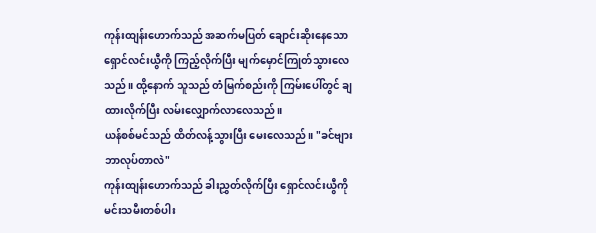ကုန်းထျန်းဟောက်သည် အဆက်မပြတ် ချောင်းဆိုးနေသော ရှောင်လင်းယွီကို ကြည့်လိုက်ပြီး မျက်မှောင်ကြုတ်သွားလေသည်။ ထို့နောက် သူသည် တံမြက်စည်းကို ကြမ်းပေါ်တွင် ချထားလိုက်ပြီး လမ်းလျှောက်လာလေသည်။
ယန်စစ်မင်သည် ထိတ်လန့်သွားပြီး မေးလေသည်။ "ခင်ဗျားဘာလုပ်တာလဲ"
ကုန်းထျန်းဟောက်သည် ခါးညွှတ်လိုက်ပြီး ရှောင်လင်းယွီကို မင်းသမီးတစ်ပါး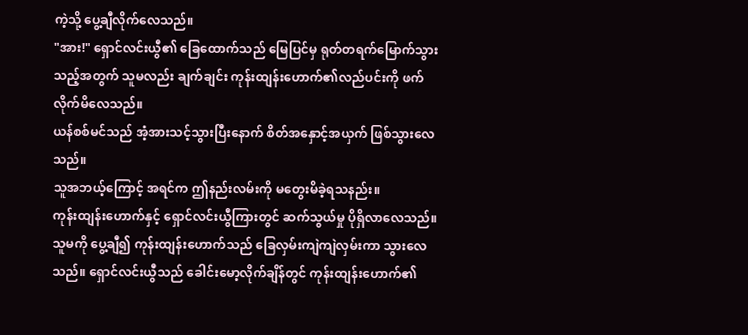ကဲ့သို့ ပွေ့ချီလိုက်လေသည်။
"အား!" ရှောင်လင်းယွီ၏ ခြေထောက်သည် မြေပြင်မှ ရုတ်တရက်မြောက်သွားသည့်အတွက် သူမလည်း ချက်ချင်း ကုန်းထျန်းဟောက်၏လည်ပင်းကို ဖက်လိုက်မိလေသည်။
ယန်စစ်မင်သည် အံ့အားသင့်သွားပြီးနောက် စိတ်အနှောင့်အယှက် ဖြစ်သွားလေသည်။
သူအဘယ့်ကြောင့် အရင်က ဤနည်းလမ်းကို မတွေးမိခဲ့ရသနည်း။
ကုန်းထျန်းဟောက်နှင့် ရှောင်လင်းယွီကြားတွင် ဆက်သွယ်မှု ပိုရှိလာလေသည်။ သူမကို ပွေ့ချီ၍ ကုန်းထျန်းဟောက်သည် ခြေလှမ်းကျဲကျဲလှမ်းကာ သွားလေသည်။ ရှောင်လင်းယွီသည် ခေါင်းမော့လိုက်ချိန်တွင် ကုန်းထျန်းဟောက်၏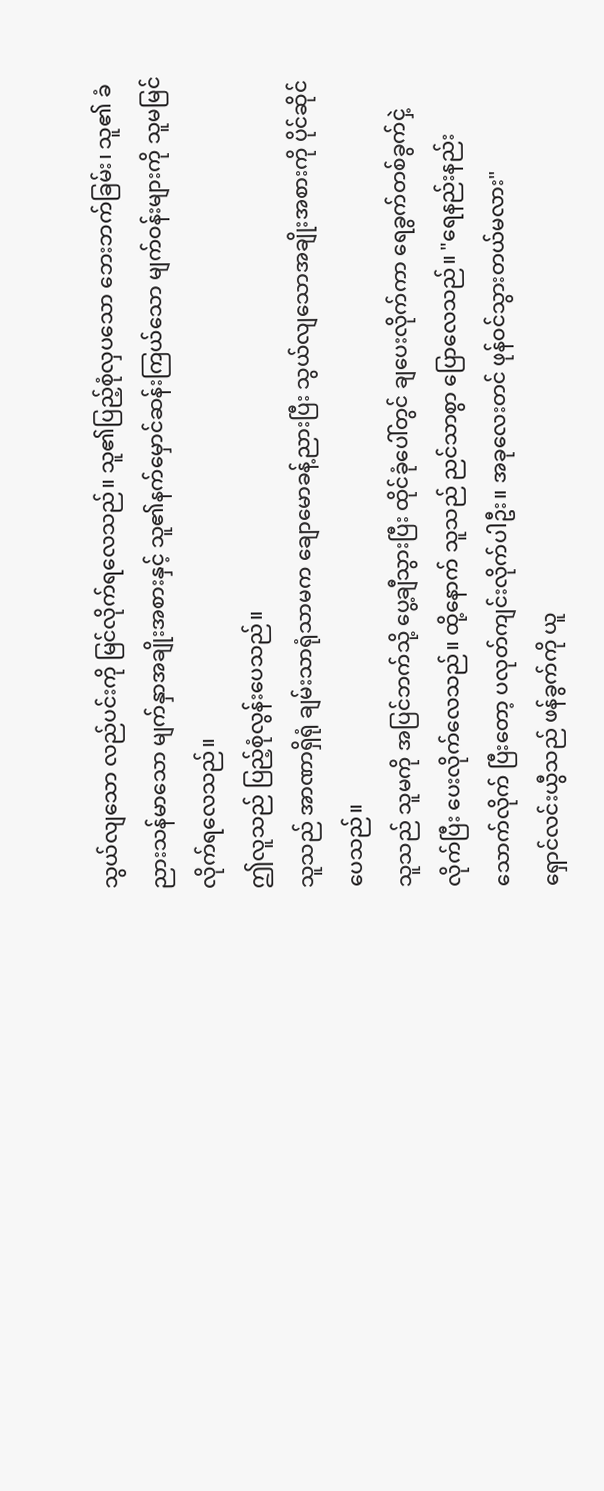သွယ်လျသော လည်ပင်းကို မြင်လိုက်ရလေသည်။ သူ၏ပြည့်စုံလှပသော ဘေးဘက်ခြမ်း၊ သူ၏ ခံညားသန်မာသော မျက်နှာအချိုးအစားနှင့် သူ၏နက်မှောင်ဆန်းကြယ်သော မျက်ဝန်းများကို သူမမြင်လိုက်ရလေသည်။
ဤလူသည် ပြည့်စုံလွန်းပေသည်။
သူသည် အာဏာရှိရုံ ချမ်းသာရုံသာမက ချောမောခန့်ညားပြီး သွယ်လျသောအချိုးအစားကို ပိုင်ဆိုင်ပေသည်။
သူသည် သူမကို အပြင်ဘက်သို့ ပွေ့ချီသွားပြီး ထိုင်ခုံပေါ်တွင် ချပေးလိုက်ကာ ရေခွက်တစ်ခွက်ငှဲ့လိုက်ပြီး ပေးလိုက်လေသည်။ ထို့နောက် သူသည် ညင်သာစွာ ပြောလေသည်။ "ရေနည်းနည်းသောက်လိုက် ပြီးတော့ ပလုတ်ကျင်းလိုက်ပါဦး။ အခုလေးတင် ဖုန်ဝင်သွားတယ်မလား"
ရှောင်လင်းယွီသည် ဖန်ခွက်ကို ယူ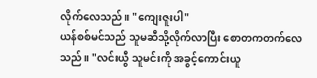လိုက်လေသည်။ "ကျေးဇူးပါ"
ယန်စစ်မင်သည် သူမဆီသို့လိုက်လာပြီး စောတကတက်လေသည်။ "လင်းယွီ သူမင်းကို အခွင့်ကောင်းယူ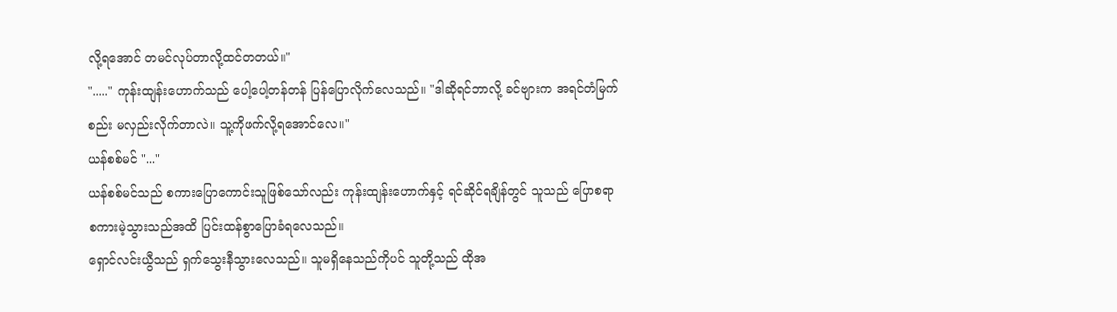လို့ရအောင် တမင်လုပ်တာလို့ထင်တတယ်။"
"....." ကုန်းထျန်းဟောက်သည် ပေါ့ပေါ့တန်တန် ပြန်ပြောလိုက်လေသည်။ "ဒါဆိုရင်ဘာလို့ ခင်ဗျားက အရင်တံမြက်စည်း မလှည်းလိုက်တာလဲ။ သူ့ကိုဖက်လို့ရအောင်လေ။"
ယန်စစ်မင် "..."
ယန်စစ်မင်သည် စကားပြောကောင်းသူဖြစ်သော်လည်း ကုန်းထျန်းဟောက်နှင့် ရင်ဆိုင်ရချိန်တွင် သူသည် ပြောစရာ စကားမဲ့သွားသည်အထိ ပြင်းထန်စွာပြောခံရလေသည်။
ရှောင်လင်းယွီသည် ရှက်သွေးနီသွားလေသည်။ သူမရှိနေသည်ကိုပင် သူတို့သည် ထိုအ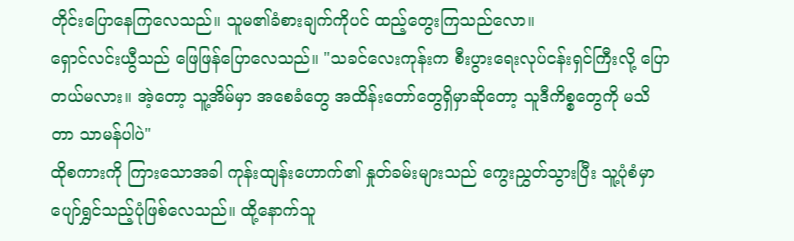တိုင်းပြောနေကြလေသည်။ သူမ၏ခံစားချက်ကိုပင် ထည့်တွေးကြသည်လော။
ရှောင်လင်းယွီသည် ဖြေဖြန်ပြောလေသည်။ "သခင်လေးကုန်းက စီးပွားရေးလုပ်ငန်းရှင်ကြီးလို့ ပြောတယ်မလား။ အဲ့တော့ သူ့အိမ်မှာ အစေခံတွေ အထိန်းတော်တွေရှိမှာဆိုတော့ သူဒီကိစ္စတွေကို မသိတာ သာမန်ပါပဲ"
ထိုစကားကို ကြားသောအခါ ကုန်းထျန်းဟောက်၏ နှုတ်ခမ်းများသည် ကွေးညွှတ်သွားပြီး သူ့ပုံစံမှာ ပျော်ရွှင်သည့်ပုံဖြစ်လေသည်။ ထို့နောက်သူ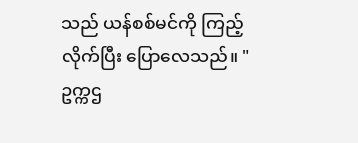သည် ယန်စစ်မင်ကို ကြည့်လိုက်ပြီး ပြောလေသည်။ " ဥက္ကဌ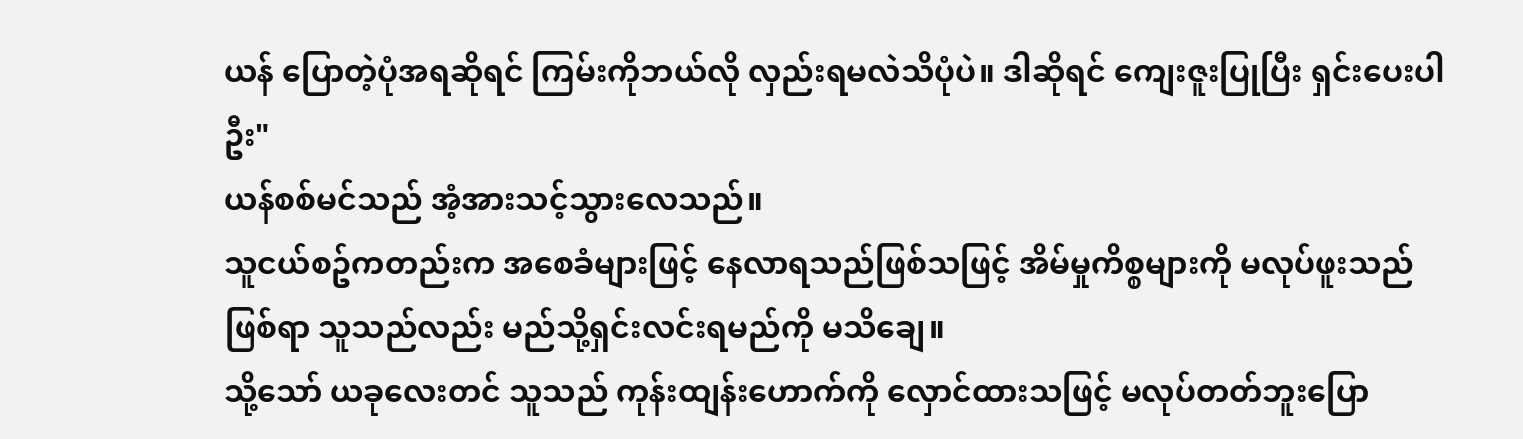ယန် ပြောတဲ့ပုံအရဆိုရင် ကြမ်းကိုဘယ်လို လှည်းရမလဲသိပုံပဲ။ ဒါဆိုရင် ကျေးဇူးပြုပြီး ရှင်းပေးပါဦး"
ယန်စစ်မင်သည် အံ့အားသင့်သွားလေသည်။
သူငယ်စဥ်ကတည်းက အစေခံများဖြင့် နေလာရသည်ဖြစ်သဖြင့် အိမ်မှုကိစ္စများကို မလုပ်ဖူးသည်ဖြစ်ရာ သူသည်လည်း မည်သို့ရှင်းလင်းရမည်ကို မသိချေ။
သို့သော် ယခုလေးတင် သူသည် ကုန်းထျန်းဟောက်ကို လှောင်ထားသဖြင့် မလုပ်တတ်ဘူးပြော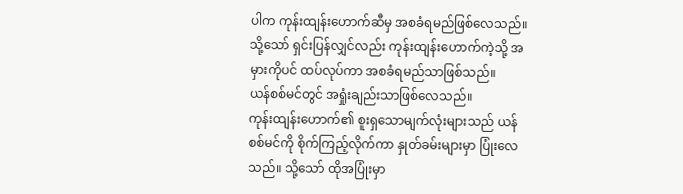ပါက ကုန်းထျန်းဟောက်ဆီမှ အစခံရမည်ဖြစ်လေသည်။ သို့သော် ရှင်းပြန်လျှင်လည်း ကုန်းထျန်းဟောက်ကဲ့သို့ အမှားကိုပင် ထပ်လုပ်ကာ အစခံရမည်သာဖြစ်သည်။
ယန်စစ်မင်တွင် အရှုံးချည်းသာဖြစ်လေသည်။
ကုန်းထျန်းဟောက်၏ စူးရှသောမျက်လုံးများသည် ယန်စစ်မင်ကို စိုက်ကြည့်လိုက်ကာ နှုတ်ခမ်းများမှာ ပြုံးလေသည်။ သို့သော် ထိုအပြုံးမှာ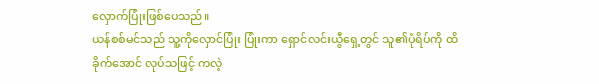လှောက်ပြုံးဖြစ်ပေသည်။
ယန်စစ်မင်သည် သူ့ကိုလှောင်ပြုံး ပြုံးကာ ရှောင်လင်းယွီရှေ့တွင် သူ၏ပုံရိပ်ကို ထိခိုက်အောင် လုပ်သဖြင့် ကလဲ့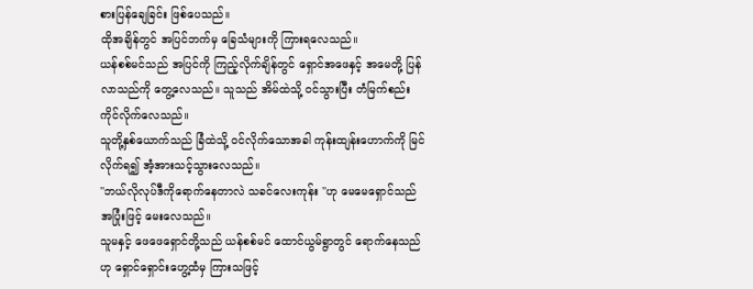စားပြန်ချေခြင်း ဖြစ်ပေသည်။
ထိုအချိန်တွင် အပြင်ဘက်မှ ခြေသံများကို ကြားရလေသည်။
ယန်စစ်မင်သည် အပြင်ကို ကြည့်လိုက်ချိန်တွင် ရှောင်အဖေနှင့် အမေတို့ ပြန်လာသည်ကို တွေ့လေသည်။ သူသည် အိမ်ထဲသို့ ဝင်သွားပြီး တံမြက်စည်း ကိုင်လိုက်လေသည်။
သူတို့နှစ်ယောက်သည် ခြံထဲသို့ ဝင်လိုက်သောအခါ ကုန်းထျန်းဟောက်ကို မြင်လိုက်ရ၍ အံ့အားသင့်သွားလေသည်။
"ဘယ်လိုလုပ်ဒီကိုရောက်နေတာလဲ သခင်လေးကုန်း "ဟု မေမေရှောင်သည် အပြုံးဖြင့် မေးလေသည်။
သူမနှင့် ဖေဖေရှောင်တို့သည် ယန်စစ်မင် ထောင်ယွမ်ရွာတွင် ရောက်နေသည်ဟု ရှောင်ရှောင်းဟွေ့ထံမှ ကြားသဖြင့်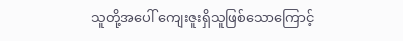သူတို့အပေါ် ကျေးဇူးရှိသူဖြစ်သောကြောင့်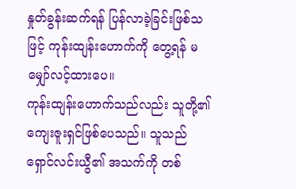နှုတ်ခွန်းဆက်ရန် ပြန်လာခဲ့ခြင်းဖြစ်သဖြင့် ကုန်းထျန်းဟောက်ကို တွေ့ရန် မမျှော်လင့်ထားပေ။
ကုန်းထျန်းဟောက်သည်လည်း သူတို့၏ ကျေးဇူးရှင်ဖြစ်ပေသည်။ သူသည် ရှောင်လင်းယွီ၏ အသက်ကို တစ်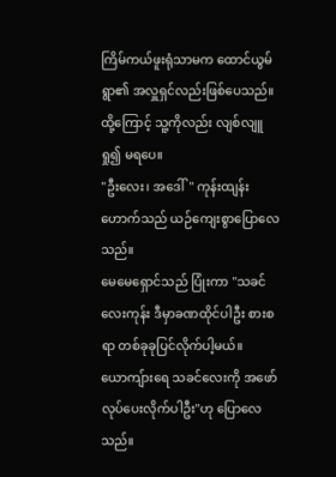ကြိမ်ကယ်ဖူးရုံသာမက ထောင်ယွမ်ရွာ၏ အလှူရှင်လည်းဖြစ်ပေသည်။ ထို့ကြောင့် သူ့ကိုလည်း လျစ်လျူရှု၍ မရပေ။
"ဦးလေး၊ အဒေါ်" ကုန်းထျန်းဟောက်သည် ယဉ်ကျေးစွာပြောလေသည်။
မေမေရှောင်သည် ပြုံးကာ "သခင်လေးကုန်း ဒီမှာခဏထိုင်ပါဦး စားစရာ တစ်ခုခုပြင်လိုက်ပါ့မယ်။ ယောကျ်ားရေ သခင်လေးကို အဖော်လုပ်ပေးလိုက်ပါဦး"ဟု ပြောလေသည်။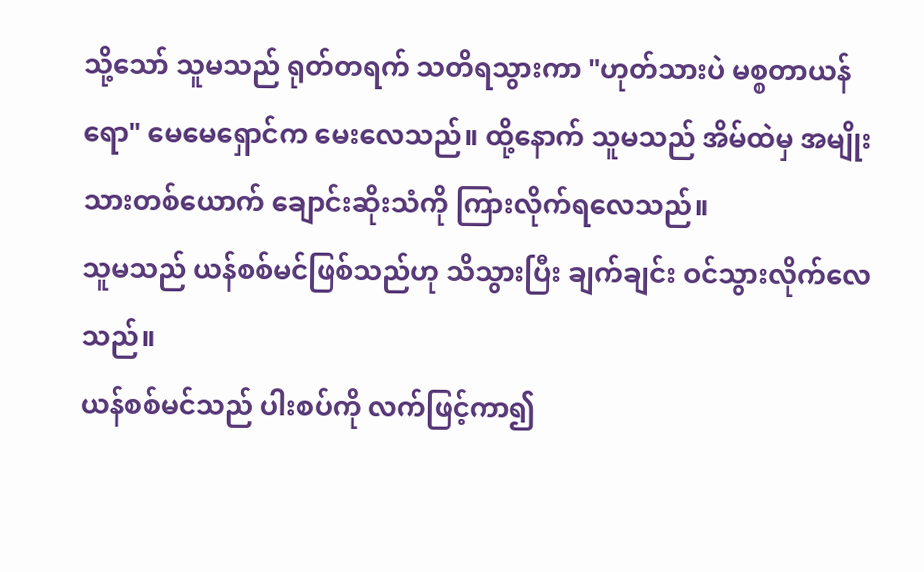သို့သော် သူမသည် ရုတ်တရက် သတိရသွားကာ "ဟုတ်သားပဲ မစ္စတာယန်ရော" မေမေရှောင်က မေးလေသည်။ ထို့နောက် သူမသည် အိမ်ထဲမှ အမျိုးသားတစ်ယောက် ချောင်းဆိုးသံကို ကြားလိုက်ရလေသည်။
သူမသည် ယန်စစ်မင်ဖြစ်သည်ဟု သိသွားပြီး ချက်ချင်း ဝင်သွားလိုက်လေသည်။
ယန်စစ်မင်သည် ပါးစပ်ကို လက်ဖြင့်ကာ၍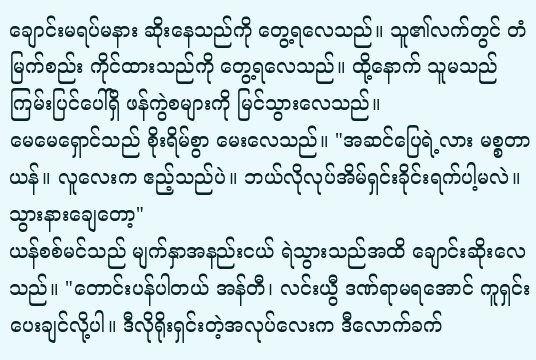ချောင်းမရပ်မနား ဆိုးနေသည်ကို တွေ့ရလေသည်။ သူ၏လက်တွင် တံမြက်စည်း ကိုင်ထားသည်ကို တွေ့ရလေသည်။ ထို့နောက် သူမသည် ကြမ်းပြင်ပေါ်ရှိ ဖန်ကွဲစများကို မြင်သွားလေသည်။
မေမေရှောင်သည် စိုးရိမ်စွာ မေးလေသည်။ "အဆင်ပြေရဲ့လား မစ္စတာယန်။ လူလေးက ဧည့်သည်ပဲ။ ဘယ်လိုလုပ်အိမ်ရှင်းခိုင်းရက်ပါ့မလဲ။ သွားနားချေတော့"
ယန်စစ်မင်သည် မျက်နှာအနည်းငယ် ရဲသွားသည်အထိ ချောင်းဆိုးလေသည်။ "တောင်းပန်ပါတယ် အန်တီ၊ လင်းယွီ ဒဏ်ရာမရအောင် ကူရှင်းပေးချင်လို့ပါ။ ဒီလိုရိုးရှင်းတဲ့အလုပ်လေးက ဒီလောက်ခက်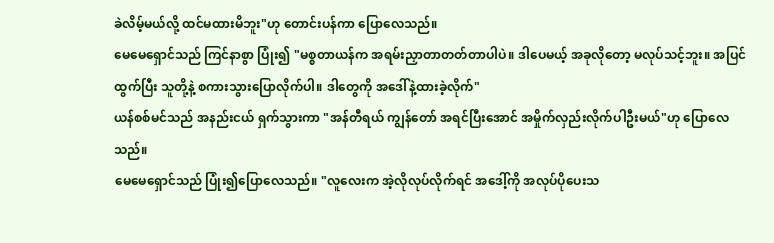ခဲလိမ့်မယ်လို့ ထင်မထားမိဘူး"ဟု တောင်းပန်ကာ ပြောလေသည်။
မေမေရှောင်သည် ကြင်နာစွာ ပြုံး၍ "မစ္စတာယန်က အရမ်းညှာတာတတ်တာပါပဲ။ ဒါပေမယ့် အခုလိုတော့ မလုပ်သင့်ဘူး။ အပြင်ထွက်ပြီး သူတို့နဲ့ စကားသွားပြောလိုက်ပါ။ ဒါတွေကို အဒေါ်နဲ့ထားခဲ့လိုက်"
ယန်စစ်မင်သည် အနည်းငယ် ရှက်သွားကာ "အန်တီရယ် ကျွန်တော် အရင်ပြီးအောင် အမှိုက်လှည်းလိုက်ပါဦးမယ်"ဟု ပြောလေသည်။
မေမေရှောင်သည် ပြုံး၍ပြောလေသည်။ "လူလေးက အဲ့လိုလုပ်လိုက်ရင် အဒေါ့်ကို အလုပ်ပိုပေးသ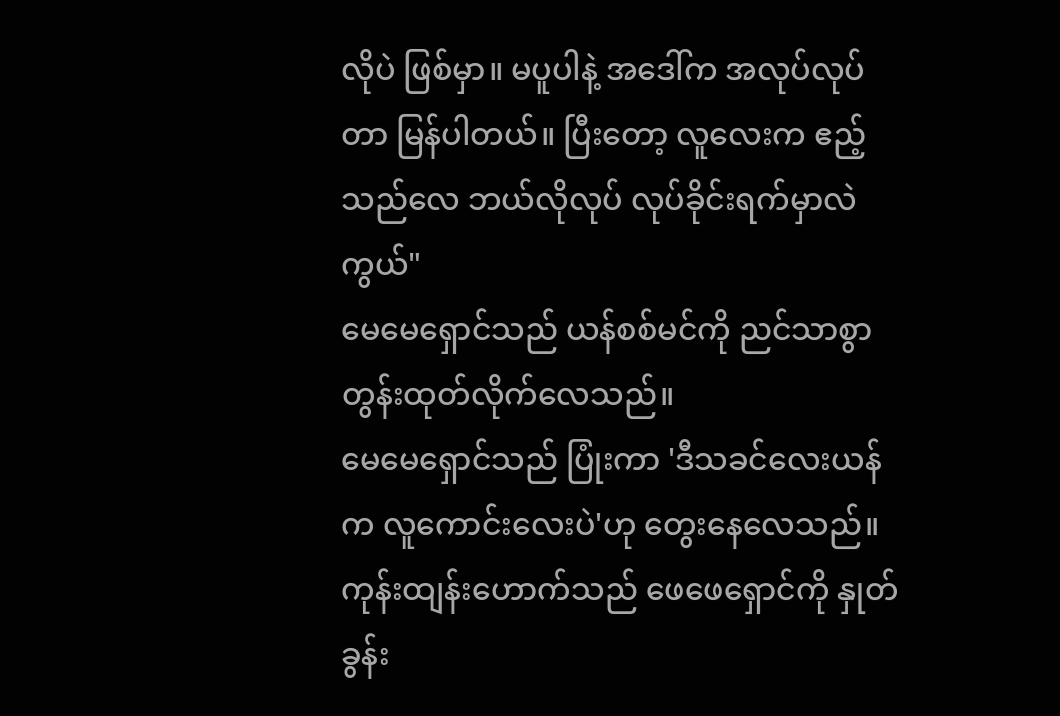လိုပဲ ဖြစ်မှာ။ မပူပါနဲ့ အဒေါ်က အလုပ်လုပ်တာ မြန်ပါတယ်။ ပြီးတော့ လူလေးက ဧည့်သည်လေ ဘယ်လိုလုပ် လုပ်ခိုင်းရက်မှာလဲကွယ်"
မေမေရှောင်သည် ယန်စစ်မင်ကို ညင်သာစွာ တွန်းထုတ်လိုက်လေသည်။
မေမေရှောင်သည် ပြုံးကာ 'ဒီသခင်လေးယန်က လူကောင်းလေးပဲ'ဟု တွေးနေလေသည်။
ကုန်းထျန်းဟောက်သည် ဖေဖေရှောင်ကို နှုတ်ခွန်း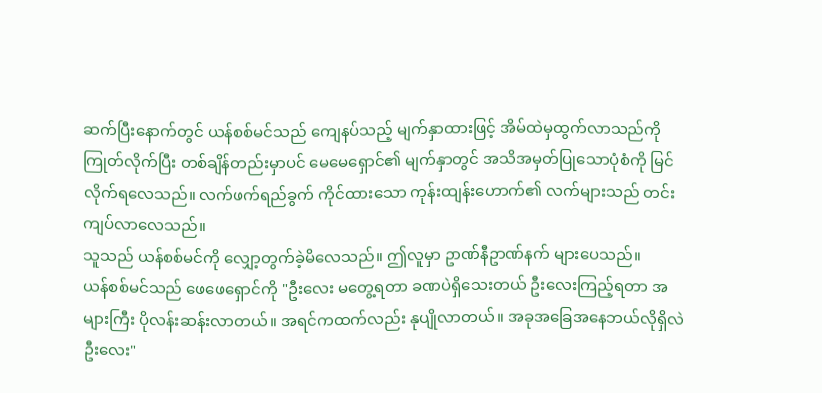ဆက်ပြီးနောက်တွင် ယန်စစ်မင်သည် ကျေနပ်သည့် မျက်နှာထားဖြင့် အိမ်ထဲမှထွက်လာသည်ကို ကြုတ်လိုက်ပြီး တစ်ချိန်တည်းမှာပင် မေမေရှောင်၏ မျက်နှာတွင် အသိအမှတ်ပြုသောပုံစံကို မြင်လိုက်ရလေသည်။ လက်ဖက်ရည်ခွက် ကိုင်ထားသော ကုန်းထျန်းဟောက်၏ လက်များသည် တင်းကျပ်လာလေသည်။
သူသည် ယန်စစ်မင်ကို လျှော့တွက်ခဲ့မိလေသည်။ ဤလူမှာ ဥာဏ်နီဥာဏ်နက် များပေသည်။
ယန်စစ်မင်သည် ဖေဖေရှောင်ကို "ဦးလေး မတွေ့ရတာ ခဏပဲရှိသေးတယ် ဦးလေးကြည့်ရတာ အများကြီး ပိုလန်းဆန်းလာတယ်။ အရင်ကထက်လည်း နုပျိုလာတယ်။ အခုအခြေအနေဘယ်လိုရှိလဲ ဦးလေး"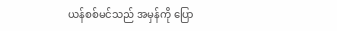ယန်စစ်မင်သည် အမှန်ကို ပြော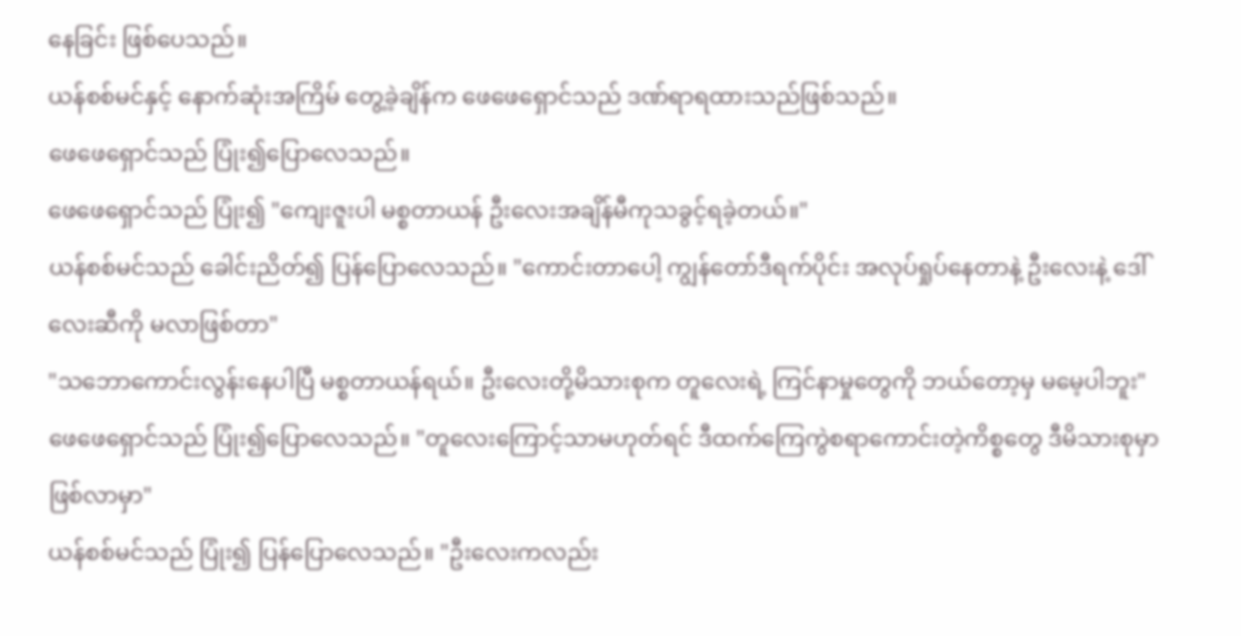နေခြင်း ဖြစ်ပေသည်။
ယန်စစ်မင်နှင့် နောက်ဆုံးအကြိမ် တွေ့ခဲ့ချိန်က ဖေဖေရှောင်သည် ဒဏ်ရာရထားသည်ဖြစ်သည်။
ဖေဖေရှောင်သည် ပြုံး၍ပြောလေသည်။
ဖေဖေရှောင်သည် ပြုံး၍ "ကျေးဇူးပါ မစ္စတာယန် ဦးလေးအချိန်မီကုသခွင့်ရခဲ့တယ်။"
ယန်စစ်မင်သည် ခေါင်းညိတ်၍ ပြန်ပြောလေသည်။ "ကောင်းတာပေါ့ ကျွန်တော်ဒီရက်ပိုင်း အလုပ်ရှုပ်နေတာနဲ့ ဦးလေးနဲ့ ဒေါ်လေးဆီကို မလာဖြစ်တာ"
"သဘောကောင်းလွန်းနေပါပြီ မစ္စတာယန်ရယ်။ ဦးလေးတို့မိသားစုက တူလေးရဲ့ ကြင်နာမှုတွေကို ဘယ်တော့မှ မမေ့ပါဘူး" ဖေဖေရှောင်သည် ပြုံး၍ပြောလေသည်။ "တူလေးကြောင့်သာမဟုတ်ရင် ဒီထက်ကြေကွဲစရာကောင်းတဲ့ကိစ္စတွေ ဒီမိသားစုမှာ ဖြစ်လာမှာ"
ယန်စစ်မင်သည် ပြုံး၍ ပြန်ပြောလေသည်။ "ဦးလေးကလည်း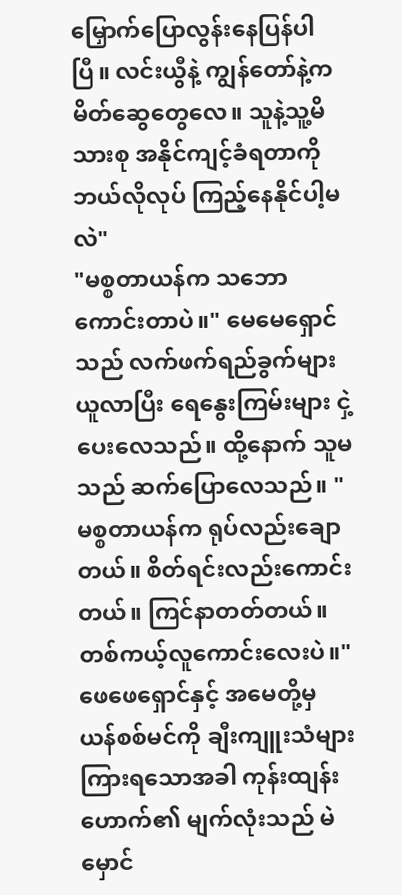မြှောက်ပြောလွန်းနေပြန်ပါပြီ။ လင်းယွီနဲ့ ကျွန်တော်နဲ့က မိတ်ဆွေတွေလေ။ သူနဲ့သူ့မိသားစု အနိုင်ကျင့်ခံရတာကို ဘယ်လိုလုပ် ကြည့်နေနိုင်ပါ့မလဲ"
"မစ္စတာယန်က သဘောကောင်းတာပဲ။" မေမေရှောင်သည် လက်ဖက်ရည်ခွက်များ ယူလာပြီး ရေနွေးကြမ်းများ ငှဲ့ပေးလေသည်။ ထို့နောက် သူမသည် ဆက်ပြောလေသည်။ "မစ္စတာယန်က ရုပ်လည်းချောတယ်။ စိတ်ရင်းလည်းကောင်းတယ်။ ကြင်နာတတ်တယ်။ တစ်ကယ့်လူကောင်းလေးပဲ။"
ဖေဖေရှောင်နှင့် အမေတို့မှ ယန်စစ်မင်ကို ချီးကျူးသံများကြားရသောအခါ ကုန်းထျန်းဟောက်၏ မျက်လုံးသည် မဲမှောင်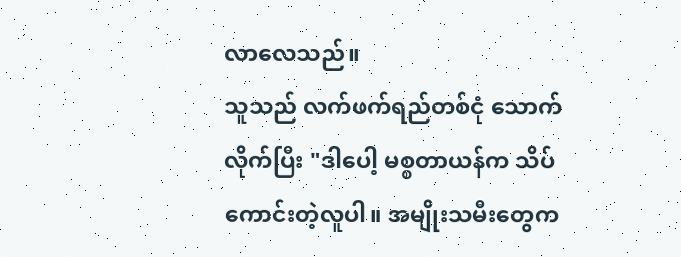လာလေသည်။
သူသည် လက်ဖက်ရည်တစ်ငုံ သောက်လိုက်ပြီး "ဒါပေါ့ မစ္စတာယန်က သိပ်ကောင်းတဲ့လူပါ။ အမျိုးသမီးတွေက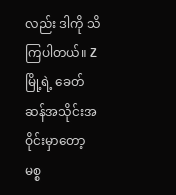လည်း ဒါကို သိကြပါတယ်။ Zမြို့ရဲ့ ခေတ်ဆန်အသိုင်းအဝိုင်းမှာတော့ မစ္စ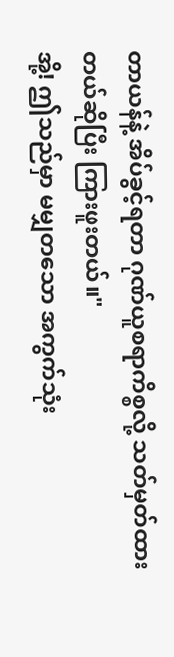တာယန်နဲ့ အိပ်ခွင့်ရတာ ဂုဏ်ယူစရာကိစ္စလို့ သတ်မှတ်ထားတယ်ဆိုပြီး ကြားဖူးတယ်။"
အို့! ဤသည်မှာ မမျှတသော အကွက်သုံး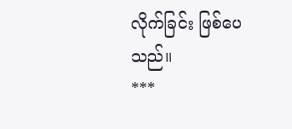လိုက်ခြင်း ဖြစ်ပေသည်။
***